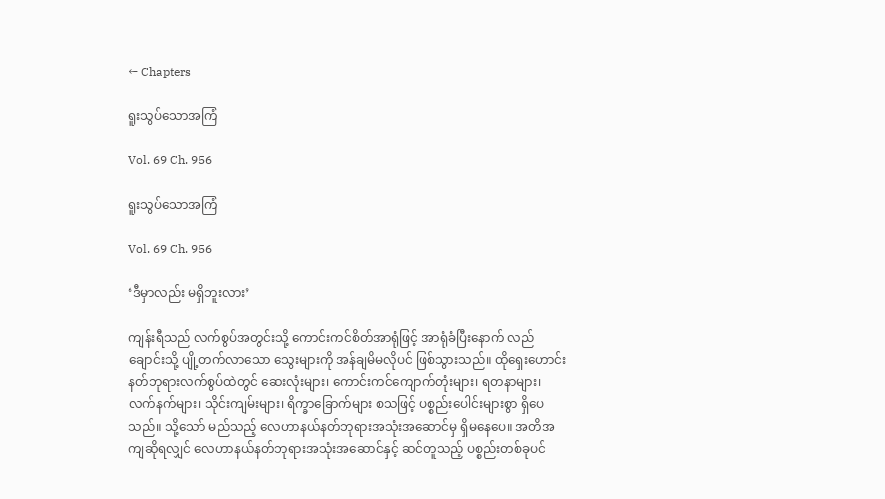← Chapters

ရူးသွပ်သောအကြံ

Vol. 69 Ch. 956

ရူးသွပ်သောအကြံ

Vol. 69 Ch. 956

‘ဒီမှာလည်း မရှိဘူးလား’

ကျန်းရီသည် လက်စွပ်အတွင်းသို့ ကောင်းကင်စိတ်အာရုံဖြင့် အာရုံခံပြီးနောက် လည်ချောင်းသို့ ပျို့တက်လာသော သွေးများကို အန်ချမိမလိုပင် ဖြစ်သွားသည်။ ထိုရှေးဟောင်းနတ်ဘုရားလက်စွပ်ထဲတွင် ဆေးလုံးများ၊ ကောင်းကင်ကျောက်တုံးများ၊ ရတနာများ၊ လက်နက်များ၊ သိုင်းကျမ်းများ၊ ရိက္ခာခြောက်များ စသဖြင့် ပစ္စည်းပေါင်းများစွာ ရှိပေသည်။ သို့သော် မည်သည့် လေဟာနယ်နတ်ဘုရားအသုံးအဆောင်မှ ရှိမနေပေ။ အတိအကျဆိုရလျှင် လေဟာနယ်နတ်ဘုရားအသုံးအဆောင်နှင့် ဆင်တူသည့် ပစ္စည်းတစ်ခုပင်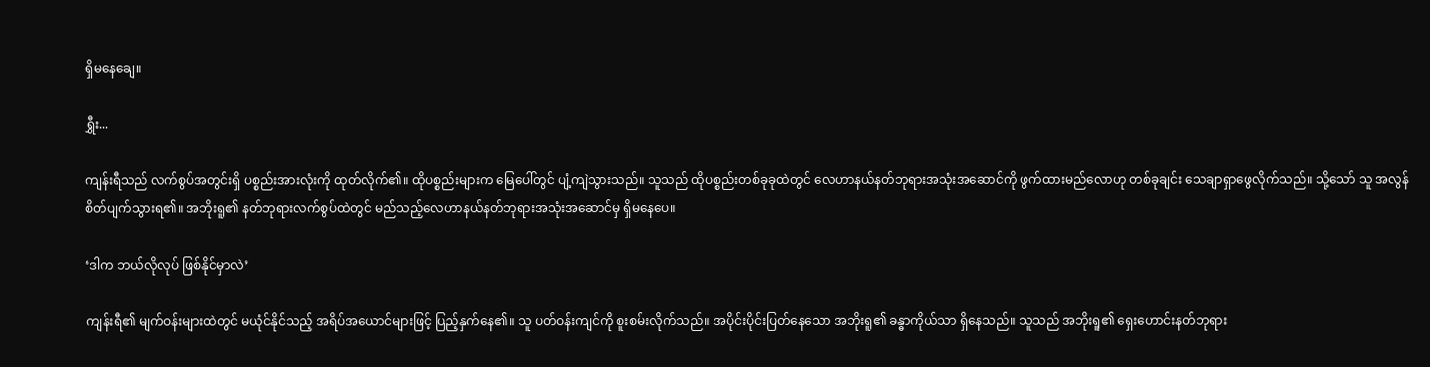ရှိမနေချေ။

ရွှီး...

ကျန်းရီသည် လက်စွပ်အတွင်းရှိ ပစ္စည်းအားလုံးကို ထုတ်လိုက်၏။ ထိုပစ္စည်းများက မြေပေါ်တွင် ပျံ့ကျဲသွားသည်။ သူသည် ထိုပစ္စည်းတစ်ခုခုထဲတွင် လေဟာနယ်နတ်ဘုရားအသုံးအဆောင်ကို ဖွက်ထားမည်လောဟု တစ်ခုချင်း သေချာရှာဖွေလိုက်သည်။ သို့သော် သူ အလွန်စိတ်ပျက်သွားရ၏။ အဘိုးရူ၏ နတ်ဘုရားလက်စွပ်ထဲတွင် မည်သည့်လေဟာနယ်နတ်ဘုရားအသုံးအဆောင်မှ ရှိမနေပေ။

‘ဒါက ဘယ်လိုလုပ် ဖြစ်နိုင်မှာလဲ’

ကျန်းရီ၏ မျက်ဝန်းများထဲတွင် မယုံင်နိုင်သည့် အရိပ်အယောင်များဖြင့် ပြည့်နှက်နေ၏။ သူ ပတ်ဝန်းကျင်ကို စူးစမ်းလိုက်သည်။ အပိုင်းပိုင်းပြတ်နေသော အဘိုးရူ၏ ခန္ဓာကိုယ်သာ ရှိနေသည်။ သူသည် အဘိုးရူ၏ ရှေးဟောင်းနတ်ဘုရား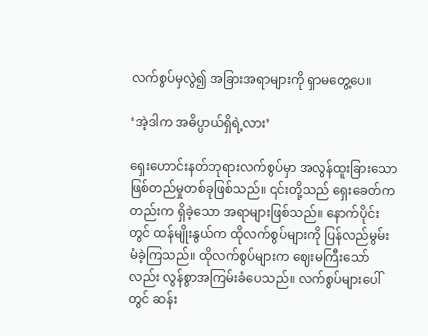လက်စွပ်မှလွဲ၍ အခြားအရာများကို ရှာမတွေ့ပေ။

‘အဲ့ဒါက အဓိပ္ပာယ်ရှိရဲ့လား’

ရှေးဟောင်းနတ်ဘုရားလက်စွပ်မှာ အလွန်ထူးခြားသော ဖြစ်တည်မှုတစ်ခုဖြစ်သည်။ ၎င်းတို့သည် ရှေးခေတ်ကတည်းက ရှိခဲ့သော အရာများဖြစ်သည်။ နောက်ပိုင်းတွင် ထန်မျိုးနွယ်က ထိုလက်စွပ်များကို ပြန်လည်မွမ်းမံခဲ့ကြသည်။ ထိုလက်စွပ်များက ဈေးမကြီးသော်လည်း လွန်စွာအကြမ်းခံပေသည်။ လက်စွပ်များပေါ်တွင် ဆန်း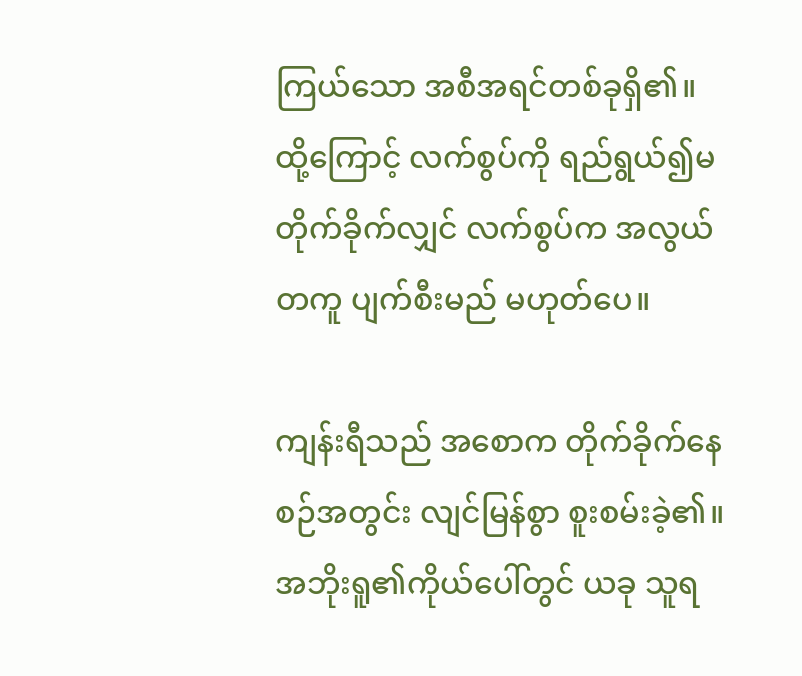ကြယ်သော အစီအရင်တစ်ခုရှိ၏။ ထို့ကြောင့် လက်စွပ်ကို ရည်ရွယ်၍မတိုက်ခိုက်လျှင် လက်စွပ်က အလွယ်တကူ ပျက်စီးမည် မဟုတ်ပေ။

ကျန်းရီသည် အစောက တိုက်ခိုက်နေစဉ်အတွင်း လျင်မြန်စွာ စူးစမ်းခဲ့၏။ အဘိုးရူ၏ကိုယ်ပေါ်တွင် ယခု သူရ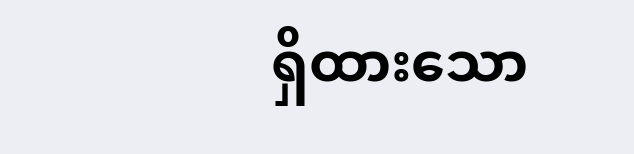ရှိထားသော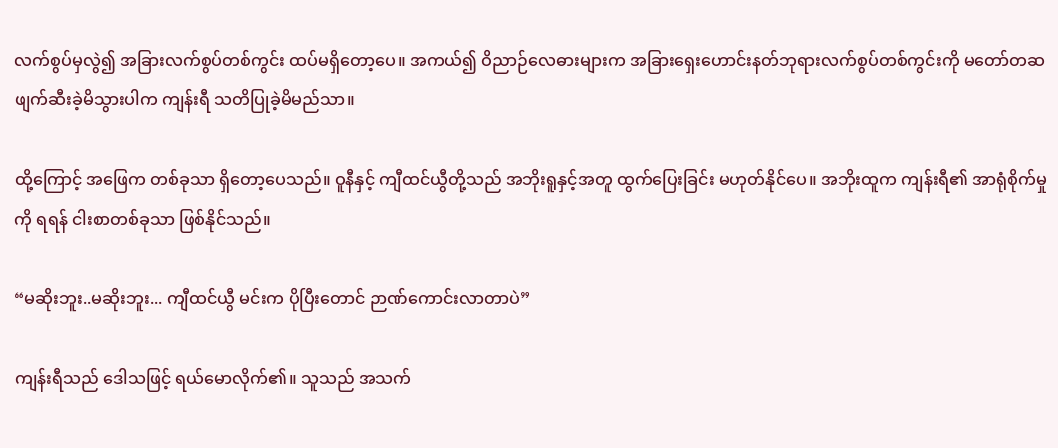လက်စွပ်မှလွဲ၍ အခြားလက်စွပ်တစ်ကွင်း ထပ်မရှိတော့ပေ။ အကယ်၍ ဝိညာဉ်လေဓားများက အခြားရှေးဟောင်းနတ်ဘုရားလက်စွပ်တစ်ကွင်းကို မတော်တဆ ဖျက်ဆီးခဲ့မိသွားပါက ကျန်းရီ သတိပြုခဲ့မိမည်သာ။

ထို့ကြောင့် အဖြေက တစ်ခုသာ ရှိတော့ပေသည်။ ဝူနီနှင့် ကျီထင်ယွီတို့သည် အဘိုးရူနှင့်အတူ ထွက်ပြေးခြင်း မဟုတ်နိုင်ပေ။ အဘိုးထူက ကျန်းရီ၏ အာရုံစိုက်မှုကို ရရန် ငါးစာတစ်ခုသာ ဖြစ်နိုင်သည်။

“မဆိုးဘူး..မဆိုးဘူး... ကျီထင်ယွီ မင်းက ပိုပြီးတောင် ဉာဏ်ကောင်းလာတာပဲ”

ကျန်းရီသည် ဒေါသဖြင့် ရယ်မောလိုက်၏။ သူသည် အသက်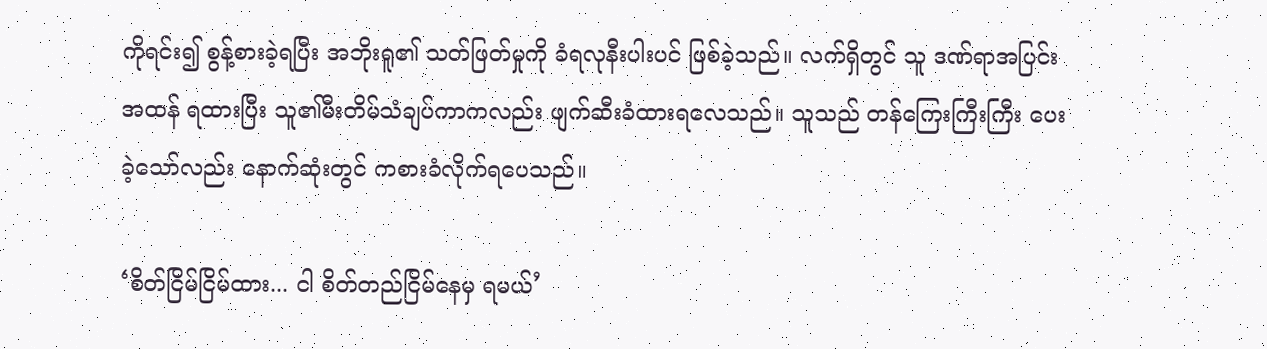ကိုရင်း၍ စွန့်စားခဲ့ရပြီး အဘိုးရူ၏ သတ်ဖြတ်မှုကို ခံရလုနီးပါးပင် ဖြစ်ခဲ့သည်။ လက်ရှိတွင် သူ ဒဏ်ရာအပြင်းအထန် ရထားပြီး သူ၏မီးတိမ်သံချပ်ကာကလည်း ဖျက်ဆီးခံထားရလေသည်။ သူသည် တန်ကြေးကြီးကြီး ပေးခဲ့သော်လည်း နောက်ဆုံးတွင် ကစားခံလိုက်ရပေသည်။

‘စိတ်ငြိမ်ငြိမ်ထား... ငါ စိတ်တည်ငြိမ်နေမှ ရမယ်’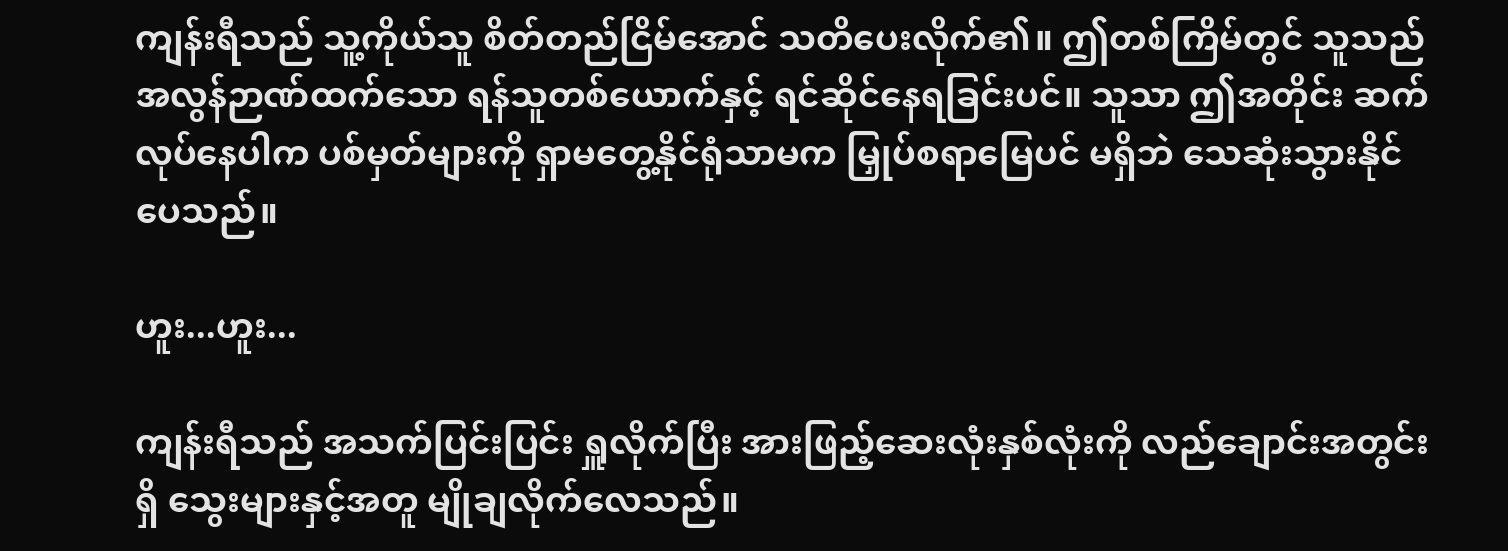ကျန်းရီသည် သူ့ကိုယ်သူ စိတ်တည်ငြိမ်အောင် သတိပေးလိုက်၏။ ဤတစ်ကြိမ်တွင် သူသည် အလွန်ဉာဏ်ထက်သော ရန်သူတစ်ယောက်နှင့် ရင်ဆိုင်နေရခြင်းပင်။ သူသာ ဤအတိုင်း ဆက်လုပ်နေပါက ပစ်မှတ်များကို ရှာမတွေ့နိုင်ရုံသာမက မြှုပ်စရာမြေပင် မရှိဘဲ သေဆုံးသွားနိုင်ပေသည်။

ဟူး...ဟူး...

ကျန်းရီသည် အသက်ပြင်းပြင်း ရှူလိုက်ပြီး အားဖြည့်ဆေးလုံးနှစ်လုံးကို လည်ချောင်းအတွင်းရှိ သွေးများနှင့်အတူ မျိုချလိုက်လေသည်။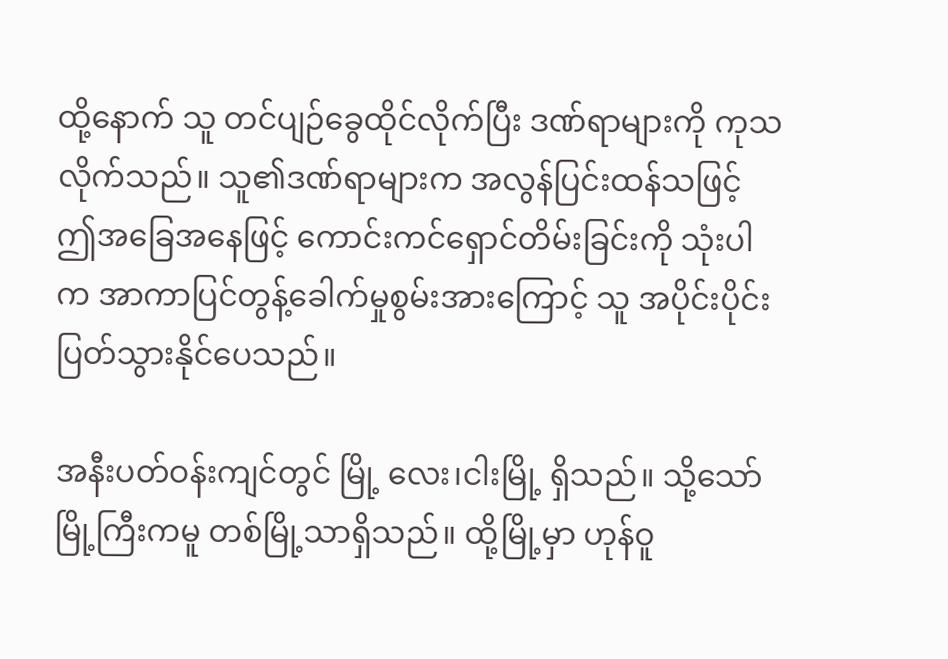ထို့နောက် သူ တင်ပျဉ်ခွေထိုင်လိုက်ပြီး ဒဏ်ရာများကို ကုသလိုက်သည်။ သူ၏ဒဏ်ရာများက အလွန်ပြင်းထန်သဖြင့် ဤအခြေအနေဖြင့် ကောင်းကင်‌ရှောင်တိမ်းခြင်းကို သုံးပါက အာကာပြင်တွန့်ခေါက်မှုစွမ်းအားကြောင့် သူ အပိုင်းပိုင်းပြတ်သွားနိုင်ပေသည်။

အနီးပတ်ဝန်းကျင်တွင် မြို့ လေး၊ငါးမြို့ ရှိသည်။ သို့သော် မြို့ကြီးကမူ တစ်မြို့သာရှိသည်။ ထို့မြို့မှာ ဟုန်ဝူ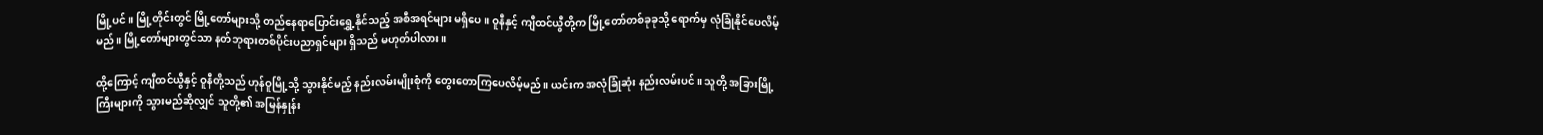မြို့ပင်။ မြို့တိုင်းတွင် မြို့‌တော်များသို့ တည်နေရာပြောင်းရွှေ့နိုင်သည့် အစီအရင်များ မရှိပေ။ ဝူနီနှင့် ကျီထင်ယွီတို့က မြို့တော်တစ်ခုခုသို့ ရောက်မှ လုံခြုံနိုင်ပေလိမ့်မည်။ မြို့တော်များတွင်သာ နတ်ဘုရားတစ်ပိုင်းပညာရှင်များ ရှိသည် မဟုတ်ပါလား။

ထို့ကြောင့် ကျီထင်ယွီနှင့် ဝူနီတို့သည် ဟုန်ဝူမြို့သို့ သွားနိုင်မည့် နည်းလမ်းမျိုးစုံကို တွေးတောကြပေလိမ့်မည်။ ယင်းက အလုံခြုံဆုံး နည်းလမ်းပင်။ သူတို့ အခြားမြို့ကြီးများကို သွားမည်ဆိုလျှင် သူတို့၏ အမြန်နှုန်း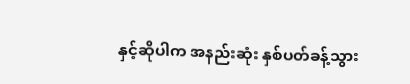နှင့်ဆိုပါက အနည်းဆုံး နှစ်ပတ်ခန့်သွား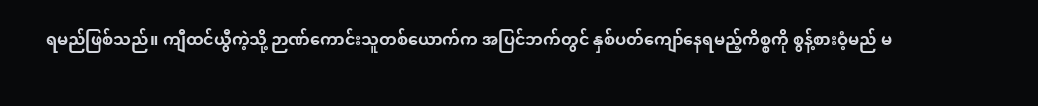ရမည်ဖြစ်သည်။ ကျီထင်ယွီကဲ့သို့ ဉာဏ်ကောင်းသူတစ်ယောက်က အပြင်ဘက်တွင် နှစ်ပတ်ကျော်နေရမည့်ကိစ္စကို စွန့်စားဝံ့မည် မ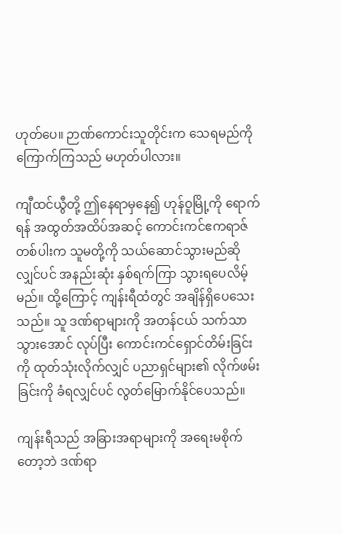ဟုတ်ပေ။ ဉာဏ်ကောင်းသူတိုင်းက သေရမည်ကို ကြောက်ကြသည် မဟုတ်ပါလား။

ကျီထင်ယွီတို့ ဤနေရာမှနေ၍ ဟုန်ဝူမြို့ကို ရောက်ရန် အထွတ်အထိပ်အဆင့် ကောင်းကင်ဧကရာဇ်တစ်ပါးက သူမတို့ကို သယ်ဆောင်သွားမည်ဆိုလျှင်ပင် အနည်းဆုံး နှစ်ရက်ကြာ သွားရပေလိမ့်မည်။ ထို့ကြောင့် ကျန်းရီထံတွင် အချိန်ရှိပေသေးသည်။ သူ ဒဏ်ရာများကို အတန်ငယ် သက်သာသွားအောင် လုပ်ပြီး ကောင်းကင်ရှောင်တိမ်းခြင်းကို ထုတ်သုံးလိုက်လျှင် ပညာရှင်များ၏ လိုက်ဖမ်းခြင်းကို ခံရလျှင်ပင် လွတ်မြောက်နိုင်ပေသည်။

ကျန်းရီသည် အခြားအရာများကို အရေးမစိုက်တော့ဘဲ ဒဏ်ရာ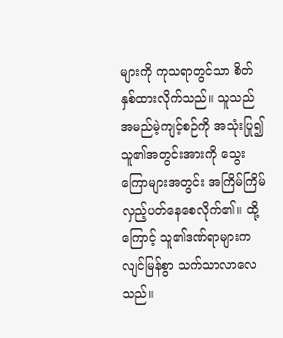များကို ကုသရာတွင်သာ စိတ်နှစ်ထားလိုက်သည်။ သူသည် အမည်မဲ့ကျင့်စဉ်ကို အသုံးပြု၍ သူ၏အတွင်းအားကို သွေးကြောများအတွင်း အကြိမ်ကြိမ် လှည့်ပတ်နေစေလိုက်၏။ ထို့ကြောင့် သူ၏ဒဏ်ရာများက လျင်မြန်စွာ သက်သာလာလေသည်။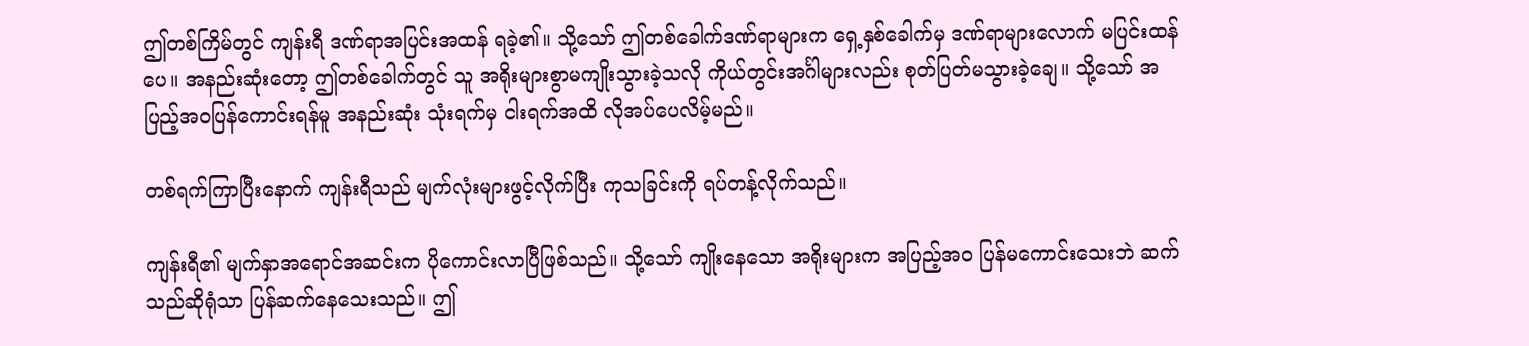ဤတစ်ကြိမ်တွင် ကျန်းရီ ဒဏ်ရာအပြင်းအထန် ရခဲ့၏။ သို့သော် ဤတစ်ခေါက်ဒဏ်ရာများက ရှေ့နှစ်ခေါက်မှ ဒဏ်ရာများလောက် မပြင်းထန်ပေ။ အနည်းဆုံးတော့ ဤတစ်ခေါက်တွင် သူ အရိုးများစွာမကျိုးသွားခဲ့သလို ကိုယ်တွင်းအင်္ဂါများလည်း စုတ်ပြတ်မသွားခဲ့ချေ။ သို့သော် အပြည့်အဝပြန်ကောင်းရန်မူ အနည်းဆုံး သုံးရက်မှ ငါးရက်အထိ လိုအပ်ပေလိမ့်မည်။

တစ်ရက်ကြာပြီးနောက် ကျန်းရီသည် မျက်လုံးများဖွင့်လိုက်ပြီး ကုသခြင်းကို ရပ်တန့်လိုက်သည်။

ကျန်းရီ၏ မျက်နှာအရောင်အဆင်းက ပိုကောင်းလာပြီဖြစ်သည်။ သို့သော် ကျိုးနေသော အရိုးများက အပြည့်အဝ ပြန်မကောင်းသေးဘဲ ဆက်သည်ဆိုရုံသာ ပြန်ဆက်နေသေးသည်။ ဤ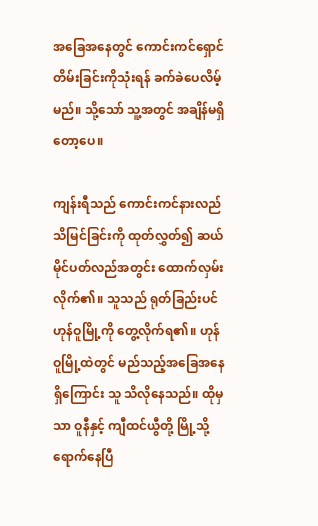အခြေအနေတွင် ကောင်းကင်ရှောင်တိမ်းခြင်းကိုသုံးရန် ခက်ခဲပေလိမ့်မည်။ သို့သော် သူ့အတွင် အချိန်မရှိတော့ပေ။

ကျန်းရီသည် ကောင်းကင်နားလည်သိမြင်ခြင်းကို ထုတ်လွှတ်၍ ဆယ်မိုင်ပတ်လည်အတွင်း ထောက်လှမ်းလိုက်၏။ သူသည် ရုတ်ခြည်းပင် ဟုန်ဝူမြို့ကို တွေ့လိုက်ရ၏။ ဟုန်ဝူမြို့ထဲတွင် မည်သည့်အခြေအနေရှိကြောင်း သူ သိလိုနေသည်။ ထိုမှသာ ဝူနီနှင့် ကျီထင်ယွီတို့ မြို့သို့ ရောက်နေပြီ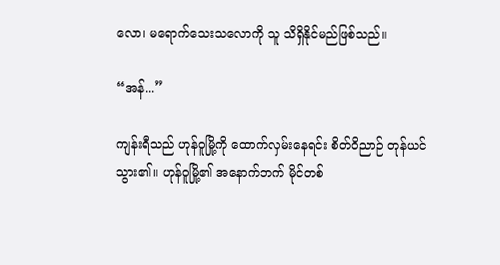လော၊ မရောက်သေးသလောကို သူ သိရှိနိုင်မည်ဖြစ်သည်။

“အန်...”

ကျန်းရီသည် ဟုန်ဝူမြို့ကို ထောက်လှမ်းနေရင်း စိတ်ဝိညာဉ် တုန်ယင်သွား၏။ ဟုန်ဝူမြို့၏ အနောက်ဘက် မိုင်တစ်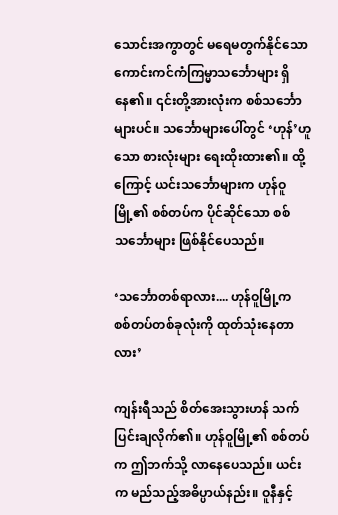သောင်းအကွာတွင် မရေမတွက်နိုင်သော ကောင်းကင်ကံကြမ္မာသင်္ဘောများ ရှိနေ၏။ ၎င်းတို့အားလုံးက စစ်သင်္ဘောများပင်။ သင်္ဘောများပေါ်တွင် ‘ဟုန်’ဟူသော စားလုံးများ ရေးထိုးထား၏။ ထို့ကြောင့် ယင်းသင်္ဘောများက ဟုန်ဝူမြို့၏ စစ်တပ်က ပိုင်ဆိုင်သော စစ်သင်္ဘောများ ဖြစ်နိုင်ပေသည်။

‘သင်္ဘောတစ်ရာလား.... ဟုန်ဝူမြို့က စစ်တပ်တစ်ခုလုံးကို ထုတ်သုံးနေတာလား’

ကျန်းရီသည် စိတ်အေးသွားဟန် သက်ပြင်းချလိုက်၏။ ဟုန်ဝူမြို့၏ စစ်တပ်က ဤဘက်သို့ လာနေပေသည်။ ယင်းက မည်သည့်အဓိပ္ပာယ်နည်း။ ဝူနီနှင့်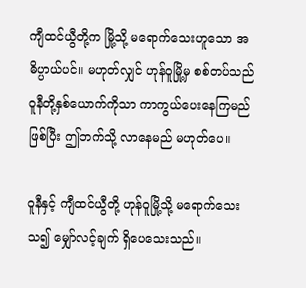ကျီထင်ယွီတို့က မြို့သို့ မရောက်သေးဟူသော အဓိပ္ပာယ်ပင်။ မဟုတ်လျှင် ဟုန်ဝူမြို့မှ စစ်တပ်သည် ဝူနီတို့နှစ်ယောက်ကိုသာ ကာကွယ်ပေးနေကြမည်ဖြစ်ပြီး ဤဘက်သို့ လာနေမည် မဟုတ်ပေ။

ဝူနီနှင့် ကျီထင်ယွီတို့ ဟုန်ဝူမြို့သို့ မရောက်သေးသ၍ မျှော်လင့်ချက် ရှိပေသေးသည်။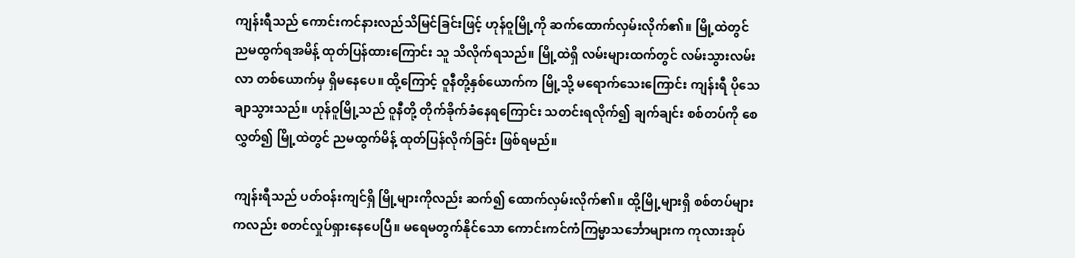ကျန်းရီသည် ကောင်းကင်နားလည်သိမြင်ခြင်းဖြင့် ဟုန်ဝူမြို့ကို ဆက်ထောက်လှမ်းလိုက်၏။ မြို့ထဲတွင် ညမထွက်ရအမိန့် ထုတ်ပြန်ထားကြောင်း သူ သိလိုက်ရသည်။ မြို့ထဲရှိ လမ်းများထက်တွင် လမ်းသွားလမ်းလာ တစ်ယောက်မှ ရှိမနေပေ။ ထို့ကြောင့် ဝူနီတို့နှစ်ယောက်က မြို့သို့ မရောက်‌သေးကြောင်း ကျန်းရီ ပိုသေချာသွားသည်။ ဟုန်ဝူမြို့သည် ဝူနီတို့ တိုက်ခိုက်ခံနေရကြောင်း သတင်းရလိုက်၍ ချက်ချင်း စစ်တပ်ကို စေလွှတ်၍ မြို့ထဲတွင် ညမထွက်မိန့် ထုတ်ပြန်လိုက်ခြင်း ဖြစ်ရမည်။

ကျန်းရီသည် ပတ်ဝန်းကျင်ရှိ မြို့များကိုလည်း ဆက်၍ ထောက်လှမ်းလိုက်၏။ ထို့မြို့များရှိ စစ်တပ်များကလည်း စတင်လှုပ်ရှားနေပေပြီ။ မရေမတွက်နိုင်သော ကောင်းကင်ကံကြမ္မာသင်္ဘောများက ကုလားအုပ်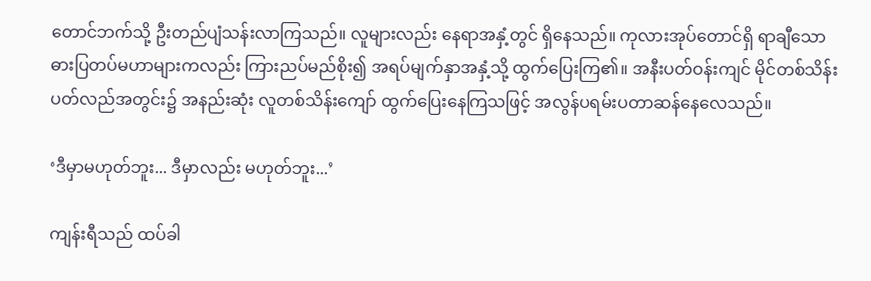တောင်ဘက်သို့ ဦးတည်ပျံသန်းလာကြသည်။ လူများလည်း နေရာအနှံ့တွင် ရှိနေသည်။ ကုလားအုပ်တောင်ရှိ ရာချီသော ဓားပြတပ်မဟာများကလည်း ကြားညပ်မည်စိုး၍ အရပ်မျက်နှာအနှံ့သို့ ထွက်ပြေးကြ၏။ အနီးပတ်ဝန်းကျင် မိုင်တစ်သိန်းပတ်လည်အတွင်း၌ အနည်းဆုံး လူတစ်သိန်းကျော် ထွက်ပြေးနေကြသဖြင့် အလွန်ပရမ်းပတာဆန်နေလေသည်။

‘ဒီမှာမဟုတ်ဘူး... ဒီမှာလည်း မဟုတ်ဘူး...’

ကျန်းရီသည် ထပ်ခါ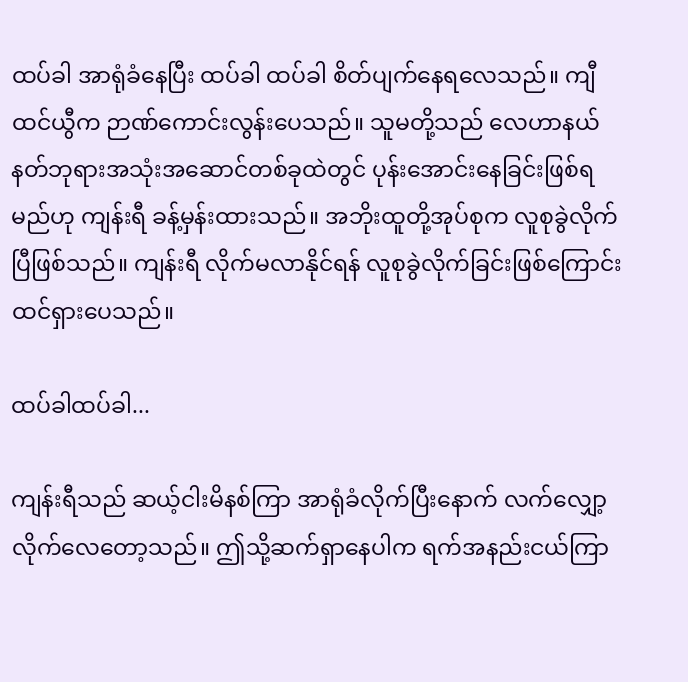ထပ်ခါ အာရုံခံနေပြီး ထပ်ခါ ထပ်ခါ စိတ်ပျက်နေရလေသည်။ ကျီထင်ယွီက ဉာဏ်ကောင်းလွန်းပေသည်။ သူမတို့သည် လေဟာနယ်နတ်ဘုရားအသုံးအဆောင်တစ်ခုထဲတွင် ပုန်းအောင်းနေခြင်းဖြစ်ရမည်ဟု ကျန်းရီ ခန့်မှန်းထားသည်။ အဘိုးထူတို့အုပ်စုက လူစုခွဲလိုက်ပြီဖြစ်သည်။ ကျန်းရီ လိုက်မလာနိုင်ရန် လူစုခွဲလိုက်ခြင်းဖြစ်ကြောင်း ထင်ရှားပေသည်။

ထပ်ခါထပ်ခါ...

ကျန်းရီသည် ဆယ့်ငါးမိနစ်ကြာ အာရုံခံလိုက်ပြီးနောက် လက်လျှော့လိုက်လေတော့သည်။ ဤသို့ဆက်ရှာနေပါက ရက်အနည်းငယ်ကြာ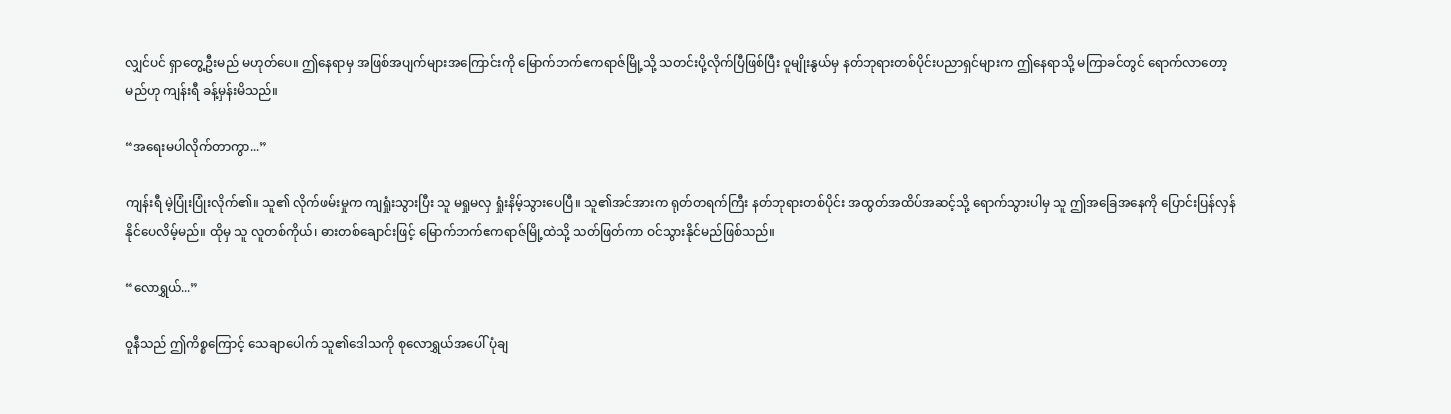လျှင်ပင် ရှာတွေ့ဦးမည် မဟုတ်ပေ။ ဤနေရာမှ အဖြစ်အပျက်များအကြောင်းကို မြောက်ဘက်ဧကရာဇ်မြို့သို့ သတင်းပို့လိုက်ပြီဖြစ်ပြီး ဝူမျိုးနွယ်မှ နတ်ဘုရားတစ်ပိုင်းပညာရှင်များက ဤနေရာသို့ မကြာခင်တွင် ရောက်လာတော့မည်ဟု ကျန်းရီ ခန့်မှန်းမိသည်။

“အရေးမပါလိုက်တာကွာ...”

ကျန်းရီ မဲ့ပြုံးပြုံးလိုက်၏။ သူ၏ လိုက်ဖမ်းမှုက ကျရှုံးသွားပြီး သူ မရှုမလှ ရှုံးနိမ့်သွားပေပြီ။ သူ၏အင်အားက ရုတ်တရက်ကြီး နတ်ဘုရားတစ်ပိုင်း အထွတ်အထိပ်အဆင့်သို့ ရောက်သွားပါမှ သူ ဤအခြေအနေကို ပြောင်းပြန်လှန်နိုင်ပေလိမ့်မည်။ ထိုမှ သူ လူတစ်ကိုယ်၊ ဓားတစ်ချောင်းဖြင့် မြောက်ဘက်ဧကရာဇ်မြို့ထဲသို့ သတ်ဖြတ်ကာ ဝင်သွားနိုင်မည်ဖြစ်သည်။

“လောရွှယ်...”

ဝူနီသည် ဤကိစ္စကြောင့် သေချာပေါက် သူ၏ဒေါသကို စုလောရွှယ်အပေါ် ပုံချ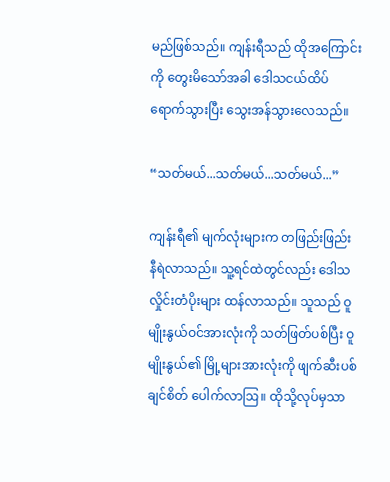မည်ဖြစ်သည်။ ကျန်းရီသည် ထိုအကြောင်းကို တွေးမိသော်အခါ ဒေါသငယ်ထိပ်ရောက်သွားပြီး သွေးအန်သွားလေသည်။

“သတ်မယ်...သတ်မယ်...သတ်မယ်...”

ကျန်းရီ၏ မျက်လုံးများက တဖြည်းဖြည်း နီရဲလာသည်။ သူ့ရင်ထဲတွင်လည်း ဒေါသလှိုင်းတံပိုးများ ထန်လာသည်။ သူသည် ဝူမျိုးနွယ်ဝင်အားလုံးကို သတ်ဖြတ်ပစ်ပြီး ဝူမျိုးနွယ်၏ မြို့များအားလုံးကို ဖျက်ဆီးပစ်ချင်စိတ် ပေါက်လာဩ။ ထိုသို့လုပ်မှသာ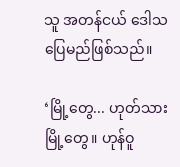သူ အတန်ငယ် ဒေါသပြေမည်ဖြစ်သည်။

‘မြို့တွေ... ဟုတ်သား မြို့တွေ။ ဟုန်ဝူ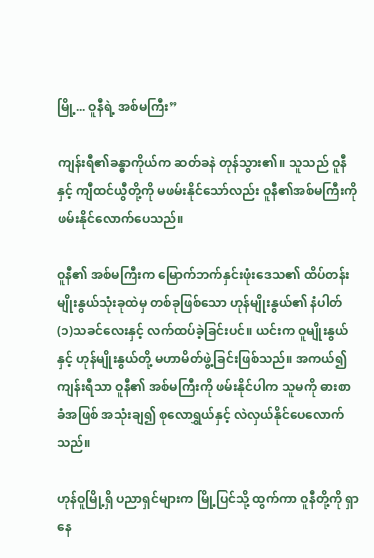မြို့... ဝူနီရဲ့ အစ်မကြီး”

ကျန်းရီ၏ခန္ဓာကိုယ်က ဆတ်ခနဲ တုန်သွား၏။ သူသည် ဝူနီနှင့် ကျီထင်ယွီတို့ကို မဖမ်းနိုင်သော်လည်း ဝူနီ၏အစ်မကြီးကို ဖမ်းနိုင်လောက်ပေသည်။

ဝူနီ၏ အစ်မကြီးက မြောက်ဘက်နှင်းဖုံးဒေသ၏ ထိပ်တန်းမျိုးနွယ်သုံးခုထဲမှ တစ်ခုဖြစ်သော ဟုန်မျိုးနွယ်၏ နံပါတ်(၁)သခင်လေးနှင့် လက်ထပ်ခဲ့ခြင်းပင်။ ယင်းက ဝူမျိုးနွယ်နှင့် ဟုန်မျိုးနွယ်တို့ မဟာမိတ်ဖွဲ့ခြင်းဖြစ်သည်။ အကယ်၍ ကျန်းရီသာ ဝူနီ၏ အစ်မကြီးကို ဖမ်းနိုင်ပါက သူမကို ဓားစာခံအဖြစ် အသုံးချ၍ စုလောရွှယ်နှင့် လဲလှယ်နိုင်ပေလောက်သည်။

ဟုန်ဝူမြို့ရှိ ပညာရှင်များက မြို့ပြင်သို့ ထွက်ကာ ဝူနီတို့ကို ရှာနေ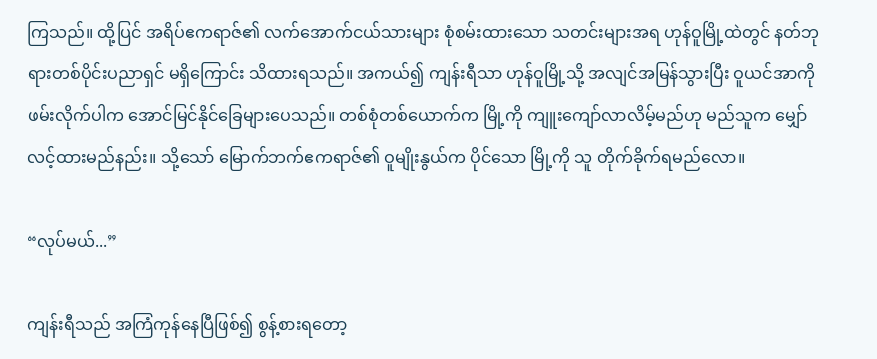ကြသည်။ ထို့ပြင် အရိပ်ဧကရာဇ်၏ လက်အောက်ငယ်သားများ စုံစမ်းထားသော သတင်းများအရ ဟုန်ဝူမြို့ထဲတွင် နတ်ဘုရားတစ်ပိုင်းပညာရှင် မရှိကြောင်း သိထားရသည်။ အကယ်၍ ကျန်းရီသာ ဟုန်ဝူမြို့သို့ အလျင်အမြန်သွားပြီး ဝူယင်အာကို ဖမ်းလိုက်ပါက အောင်မြင်နိုင်ခြေများပေသည်။ တစ်စုံတစ်ယောက်က မြို့ကို ကျူးကျော်လာလိမ့်မည်ဟု မည်သူက မျှော်လင့်ထားမည်နည်း။ သို့သော် မြောက်ဘက်ဧကရာဇ်၏ ဝူမျိုးနွယ်က ပိုင်သော မြို့ကို သူ တိုက်ခိုက်ရမည်လော။

“လုပ်မယ်...”

ကျန်းရီသည် အကြံကုန်နေပြီဖြစ်၍ စွန့်စားရတော့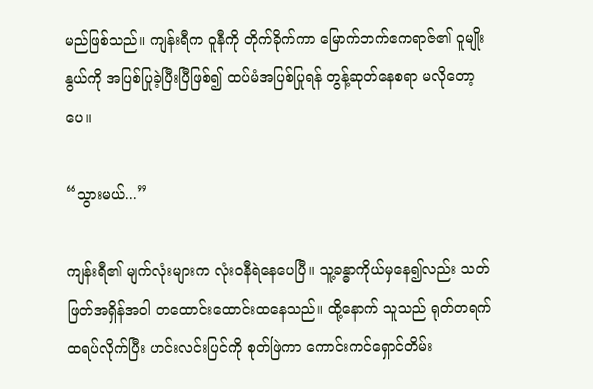မည်ဖြစ်သည်။ ကျန်းရီက ဝူနီကို တိုက်ခိုက်ကာ ‌မြောက်ဘက်ဧကရာဇ်၏ ဝူမျိုးနွယ်ကို အပြစ်ပြုခဲ့ပြီးပြီဖြစ်၍ ထပ်မံအပြစ်ပြုရန် တွန့်ဆုတ်နေစရာ မလိုတော့ပေ။

“သွားမယ်...”

ကျန်းရီ၏ မျက်လုံးများက လုံးဝနီရဲနေပေပြီ။ သူ့ခန္ဓာကိုယ်မှနေ၍လည်း သတ်ဖြတ်အရှိန်အဝါ တထောင်းထောင်းထနေသည်။ ထို့နောက် သူသည် ရုတ်တရက် ထရပ်လိုက်ပြီး ဟင်းလင်းပြင်ကို စုတ်ဖြဲကာ ကောင်းကင်ရှောင်တိမ်း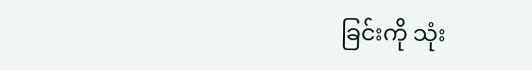ခြင်းကို သုံး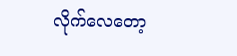လိုက်လေတော့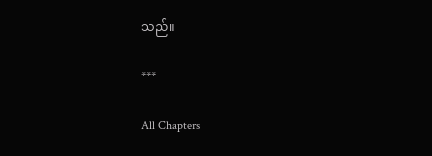သည်။

***

All Chapters